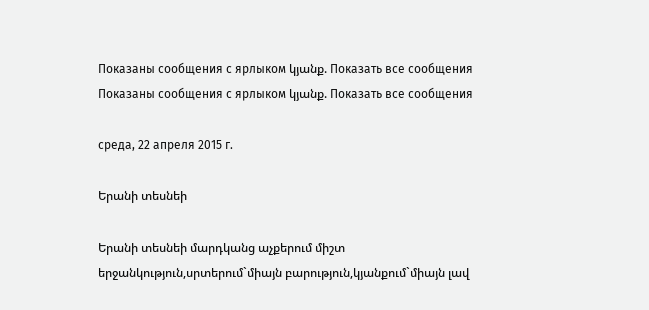Показаны сообщения с ярлыком կյանք. Показать все сообщения
Показаны сообщения с ярлыком կյանք. Показать все сообщения

среда, 22 апреля 2015 г.

Երանի տեսնեի

Երանի տեսնեի մարդկանց աչքերում միշտ երջանկություն,սրտերում`միայն բարություն,կյանքում`միայն լավ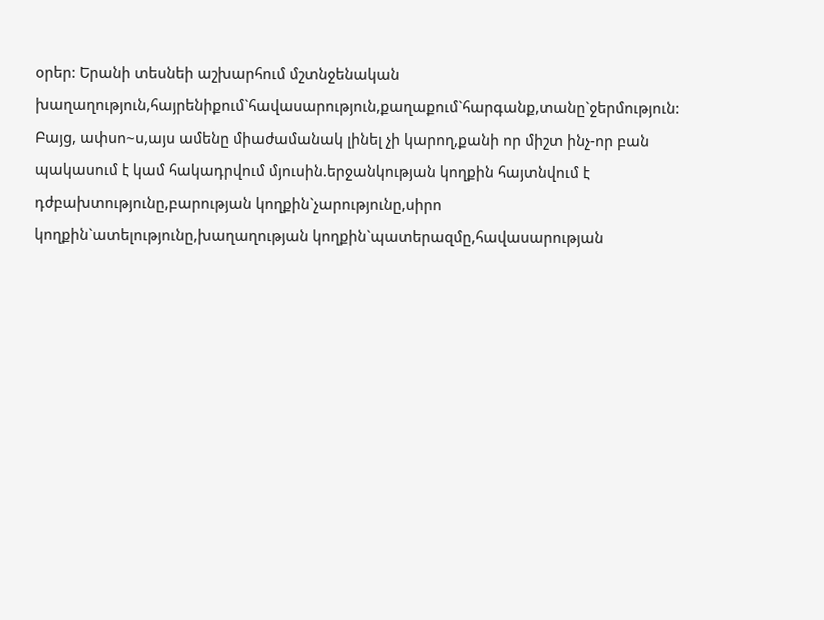օրեր: Երանի տեսնեի աշխարհում մշտնջենական խաղաղություն,հայրենիքում`հավասարություն,քաղաքում`հարգանք,տանը`ջերմություն: Բայց, ափսո~ս,այս ամենը միաժամանակ լինել չի կարող,քանի որ միշտ ինչ-որ բան պակասում է կամ հակադրվում մյուսին.երջանկության կողքին հայտնվում է դժբախտությունը,բարության կողքին`չարությունը,սիրո կողքին`ատելությունը,խաղաղության կողքին`պատերազմը,հավասարության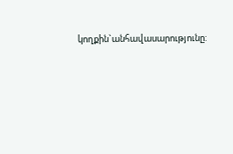կողքին`անհավասարությունը: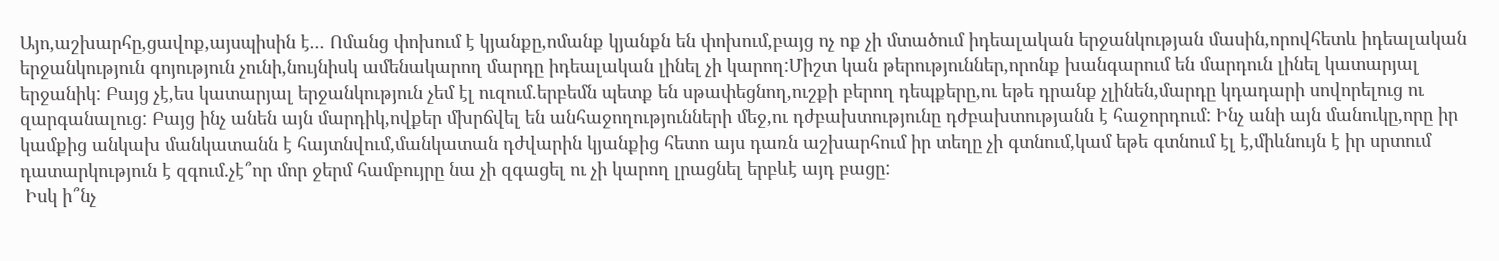Այո,աշխարհը,ցավոք,այսպիսին է... Ոմանց փոխում է կյանքը,ոմանք կյանքն են փոխում,բայց ոչ ոք չի մտածում իդեալական երջանկության մասին,որովհետև իդեալական երջանկություն գոյություն չունի,նույնիսկ ամենակարող մարդը իդեալական լինել չի կարող:Միշտ կան թերություններ,որոնք խանգարում են մարդուն լինել կատարյալ երջանիկ: Բայց չէ,ես կատարյալ երջանկություն չեմ էլ ուզում.երբեմն պետք են սթափեցնող,ուշքի բերող դեպքերը,ու եթե դրանք չլինեն,մարդը կդադարի սովորելուց ու զարգանալուց: Բայց ինչ անեն այն մարդիկ,ովքեր մխրճվել են անհաջողությունների մեջ,ու դժբախտությունը դժբախտությանն է հաջորդում: Ինչ անի այն մանուկը,որը իր կամքից անկախ մանկատանն է հայտնվում,մանկատան դժվարին կյանքից հետո այս դառն աշխարհում իր տեղը չի գտնում,կամ եթե գտնում էլ է,միևնույն է իր սրտում դատարկություն է զգում.չէ՞որ մոր ջերմ համբույրը նա չի զգացել ու չի կարող լրացնել երբևէ այդ բացը:
 Իսկ ի՞նչ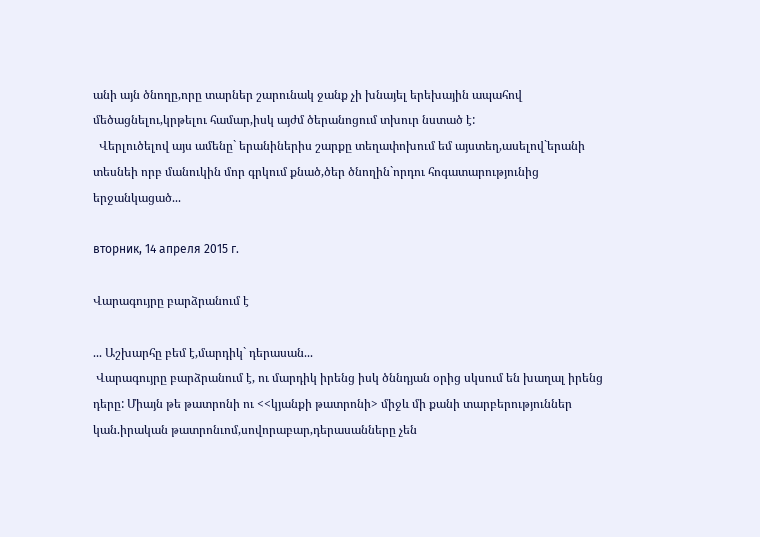անի այն ծնողը,որը տարներ շարունակ ջանք չի խնայել երեխային ապահով մեծացնելու,կրթելու համար,իսկ այժմ ծերանոցում տխուր նստած է:
  Վերլուծելով այս ամենը` երանիներիս շարքը տեղափոխում եմ այստեղ,ասելով`երանի տեսնեի որբ մանուկին մոր գրկում քնած,ծեր ծնողին`որդու հոգատարությունից երջանկացած...

вторник, 14 апреля 2015 г.

Վարագույրը բարձրանում է

... Աշխարհը բեմ է,մարդիկ` դերասան...
 Վարագույրը բարձրանում է, ու մարդիկ իրենց իսկ ծննդյան օրից սկսում են խաղալ իրենց դերը: Միայն թե թատրոնի ու <<կյանքի թատրոնի> միջև մի քանի տարբերություններ կան.իրական թատրոնւոմ,սովորաբար,դերասանները չեն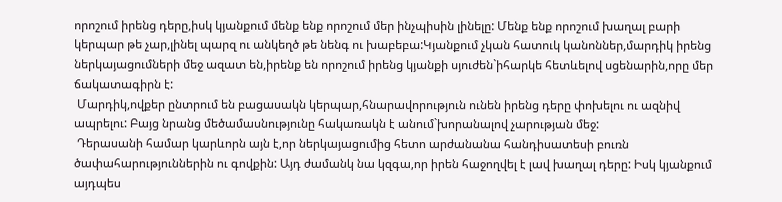որոշում իրենց դերը,իսկ կյանքում մենք ենք որոշում մեր ինչպիսին լինելը: Մենք ենք որոշում խաղալ բարի կերպար թե չար,լինել պարզ ու անկեղծ թե նենգ ու խաբեբա:Կյանքում չկան հատուկ կանոններ,մարդիկ իրենց ներկայացումների մեջ ազատ են,իրենք են որոշում իրենց կյանքի սյուժեն`իհարկե հետևելով սցենարին,որը մեր ճակատագիրն է:
 Մարդիկ,ովքեր ընտրում են բացասակն կերպար,հնարավորություն ունեն իրենց դերը փոխելու ու ազնիվ ապրելու: Բայց նրանց մեծամասնությունը հակառակն է անում`խորանալով չարության մեջ:
 Դերասանի համար կարևորն այն է,որ ներկայացումից հետո արժանանա հանդիսատեսի բուռն ծափահարություններին ու գովքին: Այդ ժամանկ նա կզգա,որ իրեն հաջողվել է լավ խաղալ դերը: Իսկ կյանքում այդպես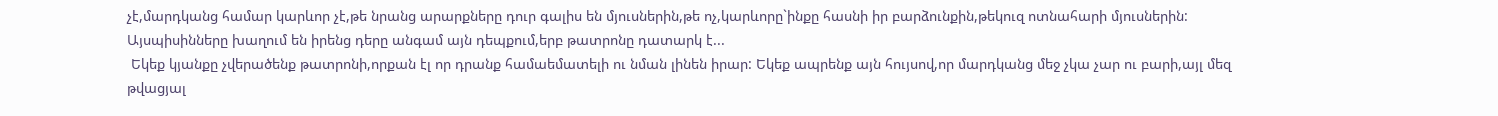չէ,մարդկանց համար կարևոր չէ,թե նրանց արարքները դուր գալիս են մյուսներին,թե ոչ,կարևորը`ինքը հասնի իր բարձունքին,թեկուզ ոտնահարի մյուսներին: Այսպիսինները խաղում են իրենց դերը անգամ այն դեպքում,երբ թատրոնը դատարկ է...
 Եկեք կյանքը չվերածենք թատրոնի,որքան էլ որ դրանք համաեմատելի ու նման լինեն իրար: Եկեք ապրենք այն հույսով,որ մարդկանց մեջ չկա չար ու բարի,այլ մեզ թվացյալ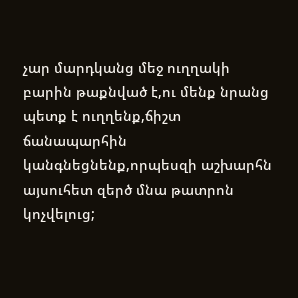չար մարդկանց մեջ ուղղակի բարին թաքնված է,ու մենք նրանց պետք է ուղղենք,ճիշտ ճանապարհին կանգնեցնենք,որպեսզի աշխարհն այսուհետ զերծ մնա թատրոն կոչվելուց;